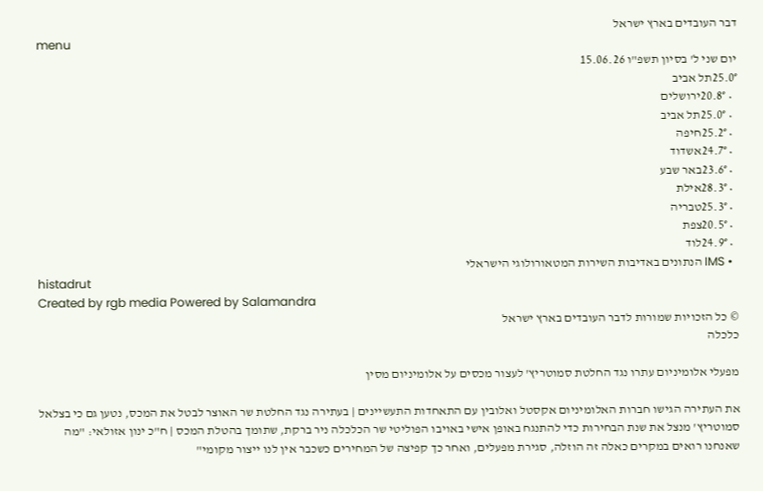דבר העובדים בארץ ישראל
menu
יום שני ל' בסיון תשפ"ו 15.06.26
25.0°תל אביב
  • 20.8°ירושלים
  • 25.0°תל אביב
  • 25.2°חיפה
  • 24.7°אשדוד
  • 23.6°באר שבע
  • 28.3°אילת
  • 25.3°טבריה
  • 20.5°צפת
  • 24.9°לוד
  • IMS הנתונים באדיבות השירות המטאורולוגי הישראלי
histadrut
Created by rgb media Powered by Salamandra
© כל הזכויות שמורות לדבר העובדים בארץ ישראל
כלכלה

מפעלי אלומיניום עתרו נגד החלטת סמוטריץ' לעצור מכסים על אלומיניום מסין

את העתירה הגישו חברות האלומיניום אקסטל ואלובין עם התאחדות התעשיינים | בעתירה נגד החלטת שר האוצר לבטל את המכס, נטען גם כי בצלאל סמוטריץ' מנצל את שנת הבחירות כדי להתנגח באופן אישי באויבו הפוליטי שר הכלכלה ניר ברקת, שתומך בהטלת המכס | ח"כ ינון אזולאי: "מה שאנחנו רואים במקרים כאלה זה הוזלה, סגירת מפעלים, ואחר כך קפיצה של המחירים כשכבר אין לנו ייצור מקומי"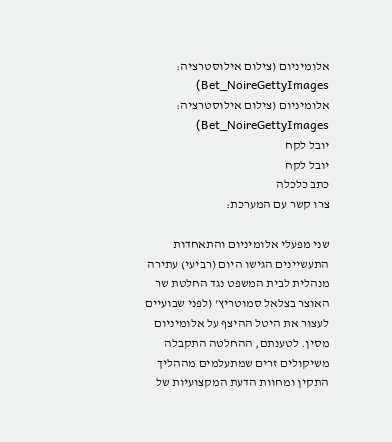אלומיניום (צילום אילוסטרציה: Bet_NoireGettyImages)
אלומיניום (צילום אילוסטרציה: Bet_NoireGettyImages)
יובל לקח
יובל לקח
כתב כלכלה
צרו קשר עם המערכת:

שני מפעלי אלומיניום והתאחדות התעשיינים הגישו היום (רביעי) עתירה מנהלית לבית המשפט נגד החלטת שר האוצר בצלאל סמוטריץ' (לפני שבועיים לעצור את היטל ההיצף על אלומיניום מסין. לטענתם, ההחלטה התקבלה משיקולים זרים שמתעלמים מההליך התקין ומחוות הדעת המקצועיות של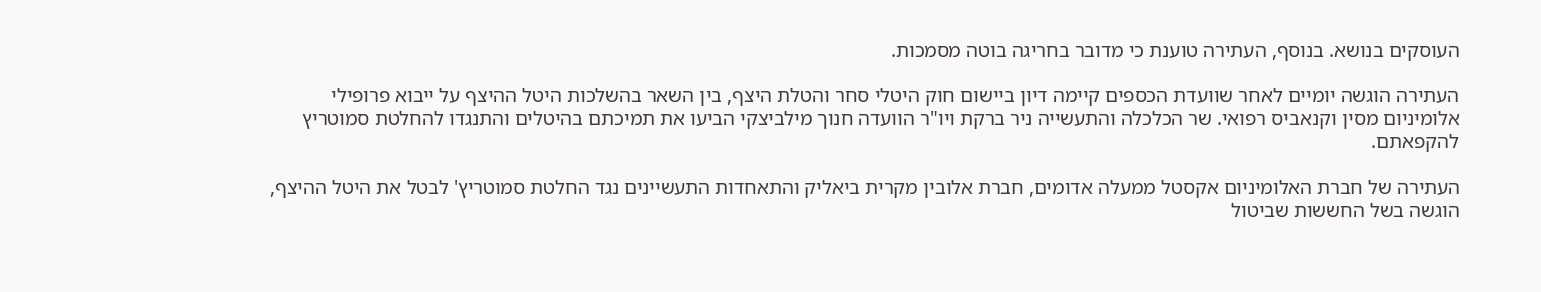העוסקים בנושא. בנוסף, העתירה טוענת כי מדובר בחריגה בוטה מסמכות.

העתירה הוגשה יומיים לאחר שוועדת הכספים קיימה דיון ביישום חוק היטלי סחר והטלת היצף, בין השאר בהשלכות היטל ההיצף על ייבוא פרופילי אלומיניום מסין וקנאביס רפואי. שר הכלכלה והתעשייה ניר ברקת ויו"ר הוועדה חנוך מילביצקי הביעו את תמיכתם בהיטלים והתנגדו להחלטת סמוטריץ להקפאתם.

העתירה של חברת האלומיניום אקסטל ממעלה אדומים, חברת אלובין מקרית ביאליק והתאחדות התעשיינים נגד החלטת סמוטריץ' לבטל את היטל ההיצף, הוגשה בשל החששות שביטול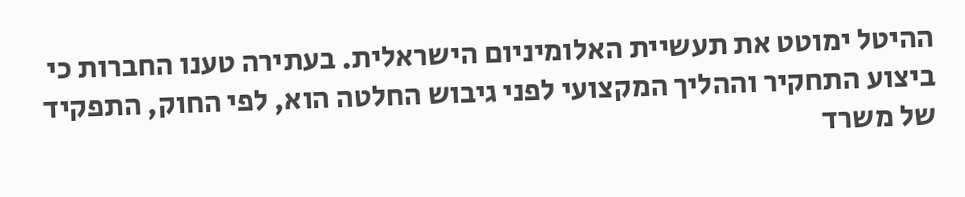ההיטל ימוטט את תעשיית האלומיניום הישראלית. בעתירה טענו החברות כי ביצוע התחקיר וההליך המקצועי לפני גיבוש החלטה הוא, לפי החוק, התפקיד של משרד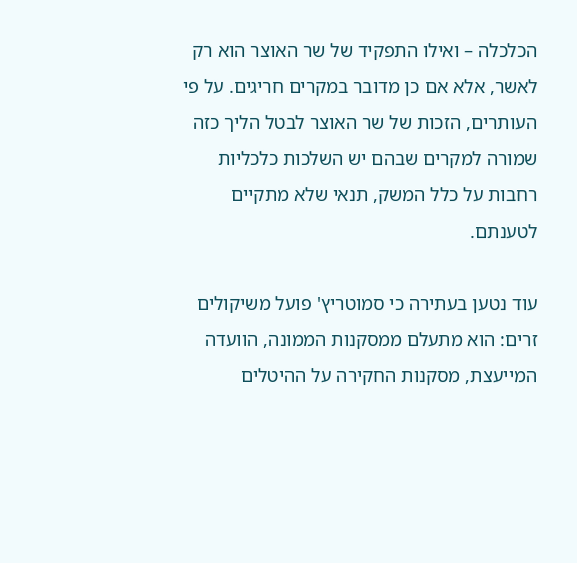הכלכלה – ואילו התפקיד של שר האוצר הוא רק לאשר, אלא אם כן מדובר במקרים חריגים. על פי העותרים, הזכות של שר האוצר לבטל הליך כזה שמורה למקרים שבהם יש השלכות כלכליות רחבות על כלל המשק, תנאי שלא מתקיים לטענתם.

עוד נטען בעתירה כי סמוטריץ' פועל משיקולים זרים: הוא מתעלם ממסקנות הממונה, הוועדה המייעצת, מסקנות החקירה על ההיטלים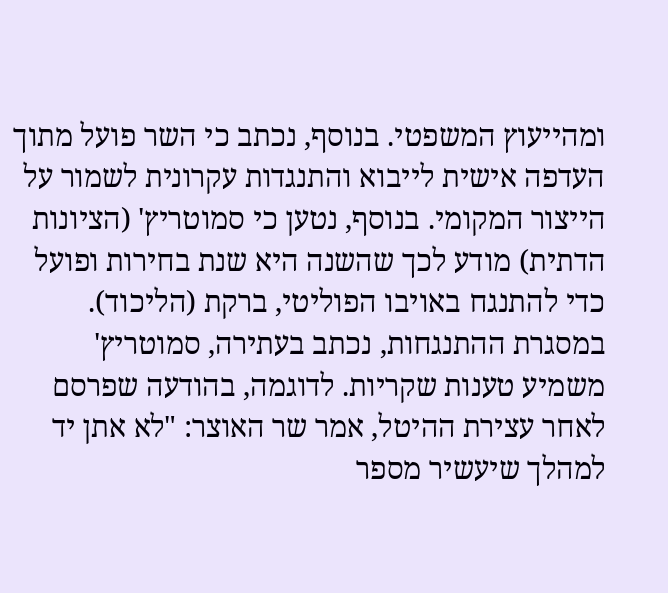ומהייעוץ המשפטי. בנוסף, נכתב כי השר פועל מתוך העדפה אישית לייבוא והתנגדות עקרונית לשמור על הייצור המקומי. בנוסף, נטען כי סמוטריץ' (הציונות הדתית) מודע לכך שהשנה היא שנת בחירות ופועל כדי להתנגח באויבו הפוליטי, ברקת (הליכוד). במסגרת ההתנגחות, נכתב בעתירה, סמוטריץ' משמיע טענות שקריות. לדוגמה, בהודעה שפרסם לאחר עצירת ההיטל, אמר שר האוצר: "לא אתן יד למהלך שיעשיר מספר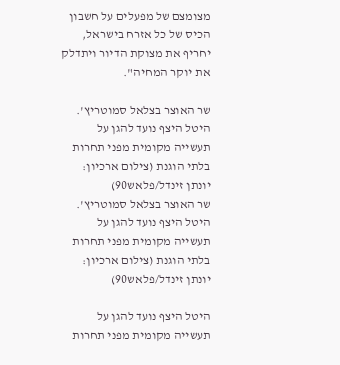מצומצם של מפעלים על חשבון הכיס של כל אזרח בישראל, יחריף את מצוקת הדיור ויתדלק את יוקר המחיה".

שר האוצר בצלאל סמוטריץ'. היטל היצף נועד להגן על תעשייה מקומית מפני תחרות בלתי הוגנת (צילום ארכיון: יונתן זינדל/פלאש90)
שר האוצר בצלאל סמוטריץ'. היטל היצף נועד להגן על תעשייה מקומית מפני תחרות בלתי הוגנת (צילום ארכיון: יונתן זינדל/פלאש90)

היטל היצף נועד להגן על תעשייה מקומית מפני תחרות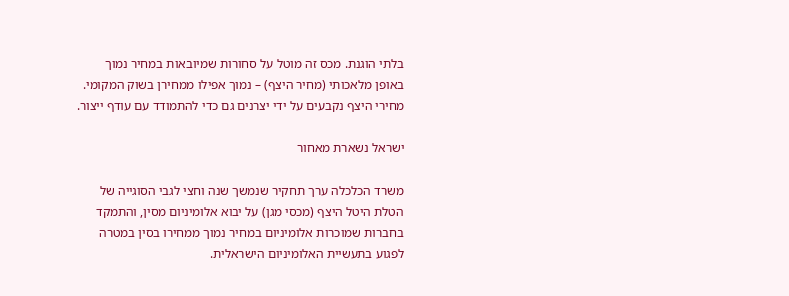בלתי הוגנת. מכס זה מוטל על סחורות שמיובאות במחיר נמוך באופן מלאכותי (מחיר היצף) – נמוך אפילו ממחירן בשוק המקומי. מחירי היצף נקבעים על ידי יצרנים גם כדי להתמודד עם עודף ייצור.

ישראל נשארת מאחור

משרד הכלכלה ערך תחקיר שנמשך שנה וחצי לגבי הסוגייה של הטלת היטל היצף (מכסי מגן) על יבוא אלומיניום מסין, והתמקד בחברות שמוכרות אלומיניום במחיר נמוך ממחירו בסין במטרה לפגוע בתעשיית האלומיניום הישראלית.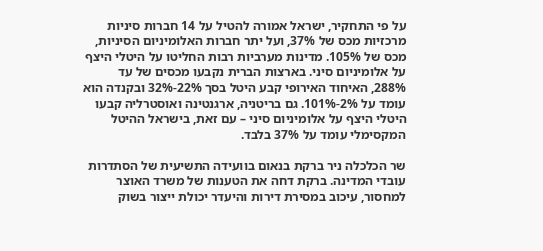על פי התחקיר, ישראל אמורה להטיל על 14 חברות סיניות מרכזיות מכס של 37%, ועל יתר חברות האלומיניום הסיניות, מכס של 105%. מדינות מערביות רבות החליטו על היטלי היצף על אלומיניום סיני. בארצות הברית נקבעו מכסים של עד 288%, האיחוד האירופי קבע היטל בסך 22%-32% ובקנדה הוא עומד על 2%-101%. גם בריטניה, ארגנטינה ואוסטרליה קבעו היטלי היצף על אלומיניום סיני – עם זאת, בישראל ההיטל המקסימלי עומד על 37% בלבד.

שר הכלכלה ניר ברקת בנאום בוועידה התשיעית של הסתדרות עובדי המדינה. ברקת דחה את הטענות של משרד האוצר למחסור, עיכוב במסירת דירות והיעדר יכולת ייצור בשוק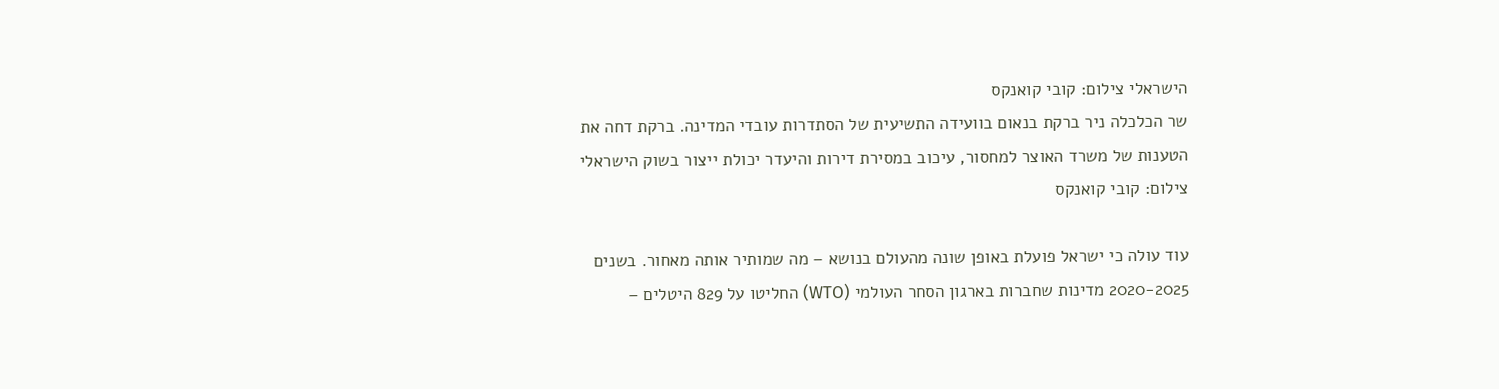הישראלי צילום: קובי קואנקס
שר הכלכלה ניר ברקת בנאום בוועידה התשיעית של הסתדרות עובדי המדינה. ברקת דחה את הטענות של משרד האוצר למחסור, עיכוב במסירת דירות והיעדר יכולת ייצור בשוק הישראלי צילום: קובי קואנקס

עוד עולה כי ישראל פועלת באופן שונה מהעולם בנושא – מה שמותיר אותה מאחור. בשנים 2020-2025 מדינות שחברות בארגון הסחר העולמי (WTO) החליטו על 829 היטלים –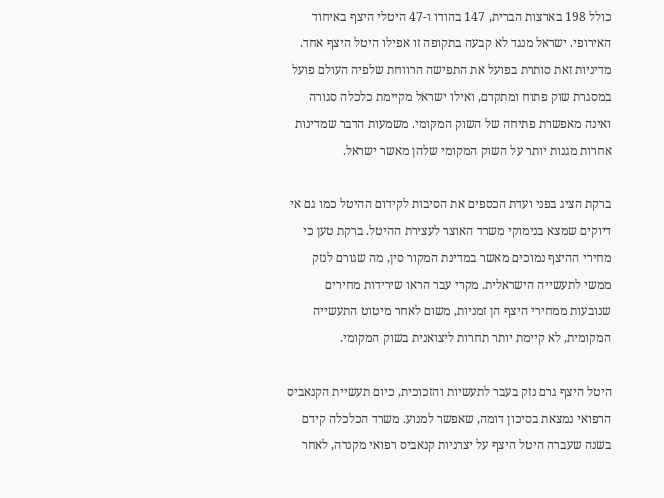כולל 198 בארצות הברית, 147 בהודו ו-47 היטלי היצף באיחוד האירופי. ישראל מנגד לא קבעה בתקופה זו אפילו היטל היצף אחד. מדיניות זאת סותרת בפועל את התפישה הרווחת שלפיה העולם פועל במסגרת שוק פתוח ומתקדם, ואילו ישראל מקיימת כלכלה סגורה ואינה מאפשרת פתיחה של השוק המקומי. משמעות הדבר שמדינות אחרות מגנות יותר על השוק המקומי שלהן מאשר ישראל.

ברקת הציג בפני ועדת הכספים את הסיבות לקידום ההיטל כמו גם אי דיוקים שמצא בנימוקי משרד האוצר לעצירת ההיטל. ברקת טען כי מחירי ההיצף נמוכים מאשר במדינת המקור סין, מה שגורם לנזק ממשי לתעשייה הישראלית. מקרי עבר הראו שירידות מחירים שנובעות ממחירי היצף הן זמניות, משום לאחר מיטוט התעשייה המקומית, לא קיימת יותר תחרות ליצואנית בשוק המקומי.

היטל היצף גרם נזק בעבר לתעשיות והזכוכית, כיום תעשיית הקנאביס הרפואי נמצאת בסיכון דומה, שאפשר למנוע. משרד הכלכלה קידם בשנה שעברה היטל היצף על יצרניות קנאביס רפואי מקנדה, לאחר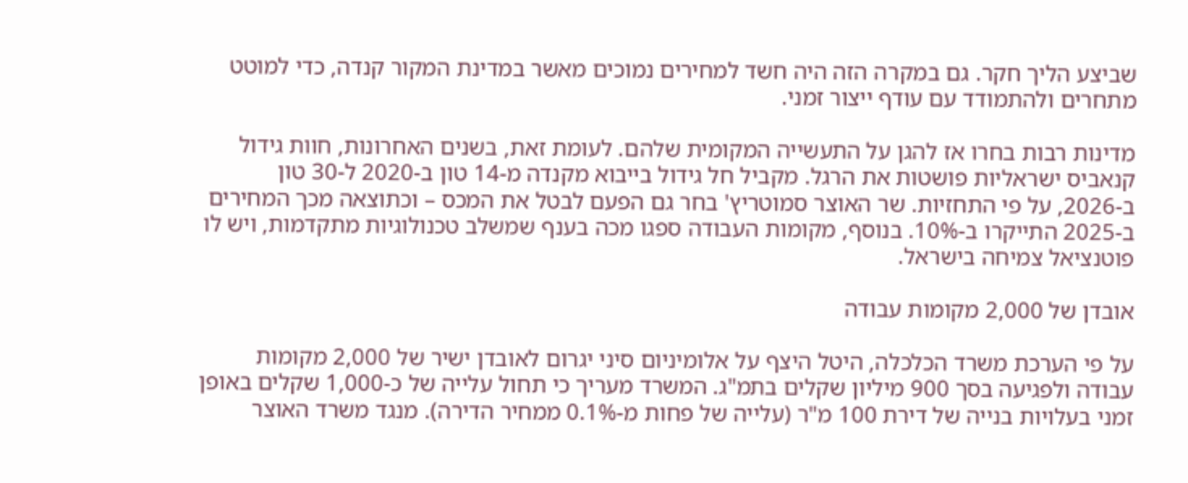שביצע הליך חקר. גם במקרה הזה היה חשד למחירים נמוכים מאשר במדינת המקור קנדה, כדי למוטט מתחרים ולהתמודד עם עודף ייצור זמני.

מדינות רבות בחרו אז להגן על התעשייה המקומית שלהם. לעומת זאת, בשנים האחרונות, חוות גידול קנאביס ישראליות פושטות את הרגל. מקביל חל גידול בייבוא מקנדה מ-14 טון ב-2020 ל-30 טון ב-2026, על פי התחזיות. שר האוצר סמוטריץ' בחר גם הפעם לבטל את המכס – וכתוצאה מכך המחירים ב-2025 התייקרו ב-10%. בנוסף, מקומות העבודה ספגו מכה בענף שמשלב טכנולוגיות מתקדמות, ויש לו פוטנציאל צמיחה בישראל.

אובדן של 2,000 מקומות עבודה

על פי הערכת משרד הכלכלה, היטל היצף על אלומיניום סיני יגרום לאובדן ישיר של 2,000 מקומות עבודה ולפגיעה בסך 900 מיליון שקלים בתמ"ג. המשרד מעריך כי תחול עלייה של כ-1,000 שקלים באופן זמני בעלויות בנייה של דירת 100 מ"ר (עלייה של פחות מ-0.1% ממחיר הדירה). מנגד משרד האוצר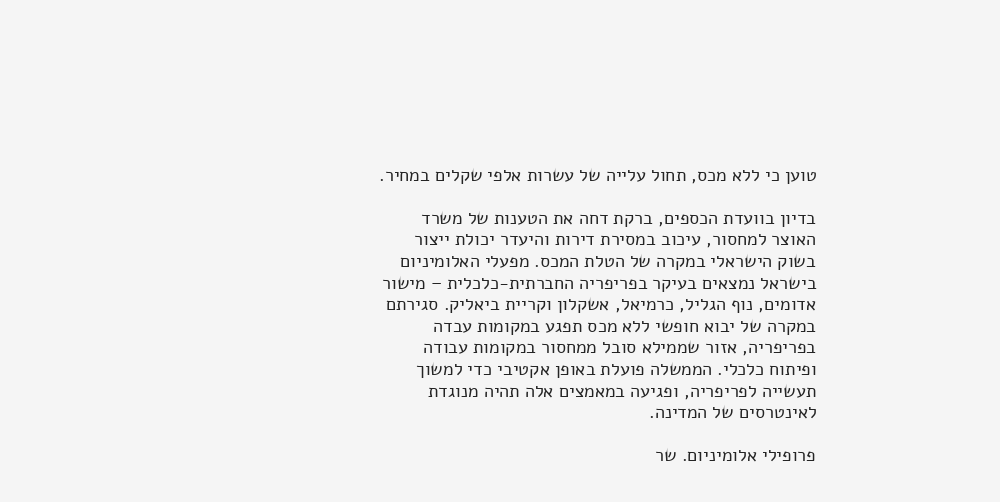טוען כי ללא מכס, תחול עלייה של עשרות אלפי שקלים במחיר.

בדיון בוועדת הכספים, ברקת דחה את הטענות של משרד האוצר למחסור, עיכוב במסירת דירות והיעדר יכולת ייצור בשוק הישראלי במקרה של הטלת המכס. מפעלי האלומיניום בישראל נמצאים בעיקר בפריפריה החברתית-כלכלית – מישור אדומים, נוף הגליל, כרמיאל, אשקלון וקריית ביאליק. סגירתם במקרה של יבוא חופשי ללא מכס תפגע במקומות עבדה בפריפריה, אזור שממילא סובל ממחסור במקומות עבודה ופיתוח כלכלי. הממשלה פועלת באופן אקטיבי כדי למשוך תעשייה לפריפריה, ופגיעה במאמצים אלה תהיה מנוגדת לאינטרסים של המדינה.

פרופילי אלומיניום. שר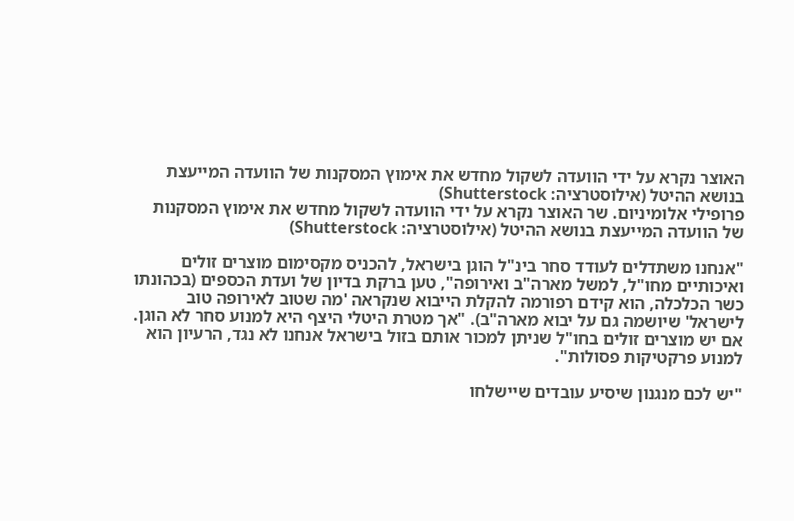האוצר נקרא על ידי הוועדה לשקול מחדש את אימוץ המסקנות של הוועדה המייעצת בנושא ההיטל (אילוסטרציה: Shutterstock)
פרופילי אלומיניום. שר האוצר נקרא על ידי הוועדה לשקול מחדש את אימוץ המסקנות של הוועדה המייעצת בנושא ההיטל (אילוסטרציה: Shutterstock)

"אנחנו משתדלים לעודד סחר בינ"ל הוגן בישראל, להכניס מקסימום מוצרים זולים ואיכותיים מחו"ל, למשל מארה"ב ואירופה", טען ברקת בדיון של ועדת הכספים (בכהונתו כשר הכלכלה, הוא קידם רפורמה להקלת הייבוא שנקראה 'מה שטוב לאירופה טוב לישראל' שיושמה גם על יבוא מארה"ב). "אך מטרת היטלי היצף היא למנוע סחר לא הוגן. אם יש מוצרים זולים בחו"ל שניתן למכור אותם בזול בישראל אנחנו לא נגד, הרעיון הוא למנוע פרקטיקות פסולות".

"יש לכם מנגנון שיסיע עובדים שיישלחו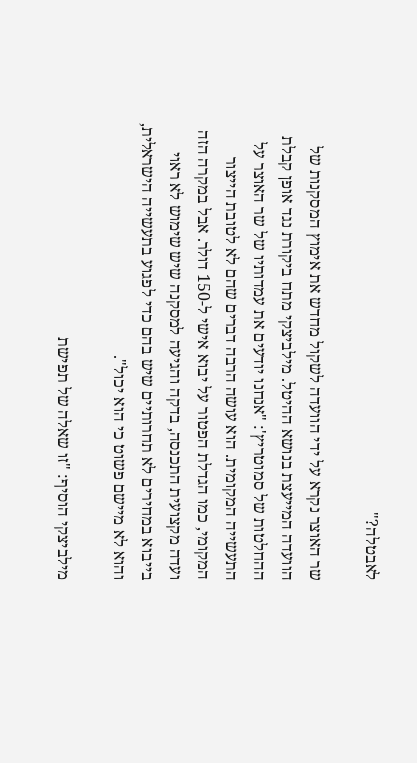לאבטלה?"

שר האוצר נקרא על ידי הוועדה לשקול מחדש את אימוץ המסקנות של הוועדה המייעצת בנושא ההיטל. מילביצקי מתח ביקורת נגד אופן קבלת ההחלטות של סמוטריץ': "אנחנו יודעים את עמדותיו של שר האוצר על התעשייה המקומית. הוא עושה הרבה דברים שהם לא לטובת הייצור המקומי, כמו הגדלת הפטור על יבוא אישי ל-150 דולר. אבל במקרה הזה ועדה מקצועית התכנסה, בדקה והגיעה למסקנה שיש שימוש לא ראוי בייבוא במחירים לא תחרותיים שיש בהם כדי לפגוע בתעשייה הישראלית, והוא לא מיישם פשוט כי הוא יכול".

מילביצקי הוסיף: "זו שאלה של תפישת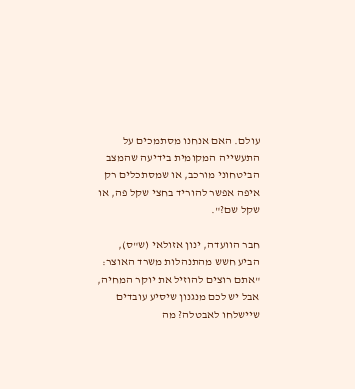עולם. האם אנחנו מסתמכים על התעשייה המקומית בידיעה שהמצב הביטחוני מורכב, או שמסתכלים רק איפה אפשר להוריד בחצי שקל פה, או שקל שם?".

חבר הוועדה, ינון אזולאי (ש"ס), הביע חשש מהתנהלות משרד האוצר: "אתם רוצים להוזיל את יוקר המחיה, אבל יש לכם מנגנון שיסיע עובדים שיישלחו לאבטלה? מה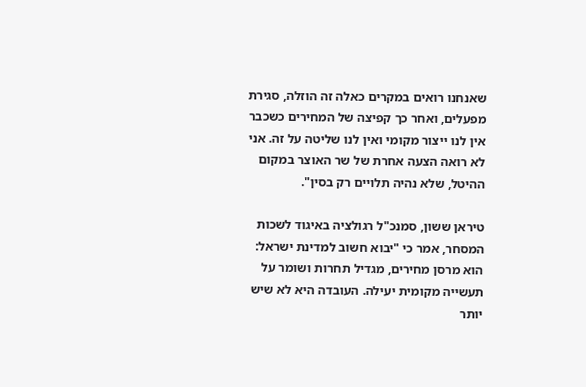שאנחנו רואים במקרים כאלה זה הוזלה, סגירת מפעלים, ואחר כך קפיצה של המחירים כשכבר אין לנו ייצור מקומי ואין לנו שליטה על זה. אני לא רואה הצעה אחרת של שר האוצר במקום ההיטל, שלא נהיה תלויים רק בסין".

טיראן ששון, סמנכ"ל רגולציה באיגוד לשכות המסחר, אמר כי "יבוא חשוב למדינת ישראל: הוא מרסן מחירים, מגדיל תחרות ושומר על תעשייה מקומית יעילה. העובדה היא לא שיש יותר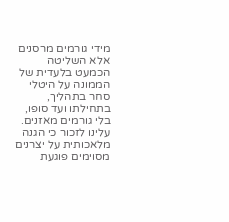מידי גורמים מרסנים אלא השליטה הכמעט בלעדית של הממונה על היטלי סחר בתהליך, בתחילתו ועד סופו, בלי גורמים מאזנים. עלינו לזכור כי הגנה מלאכותית על יצרנים מסוימים פוגעת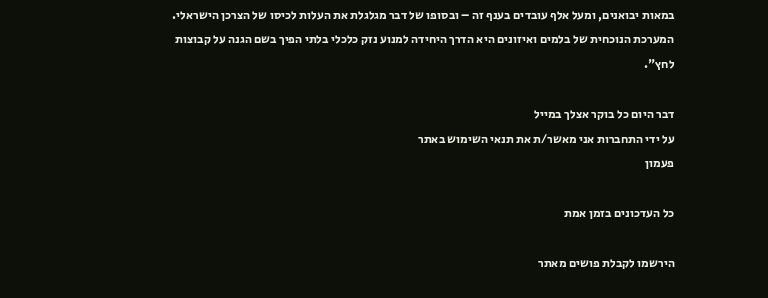במאות יבואנים, ומעל אלף עובדים בענף זה – ובסופו של דבר מגלגלת את העלות לכיסו של הצרכן הישראלי. המערכת הנוכחית של בלמים ואיזונים היא הדרך היחידה למנוע נזק כלכלי בלתי הפיך בשם הגנה על קבוצות לחץ".

דבר היום כל בוקר אצלך במייל
על ידי התחברות אני מאשר/ת את תנאי השימוש באתר
פעמון

כל העדכונים בזמן אמת

הירשמו לקבלת פושים מאתר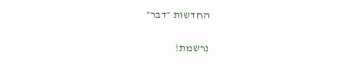החדשות ״דבר״

נרשמת!